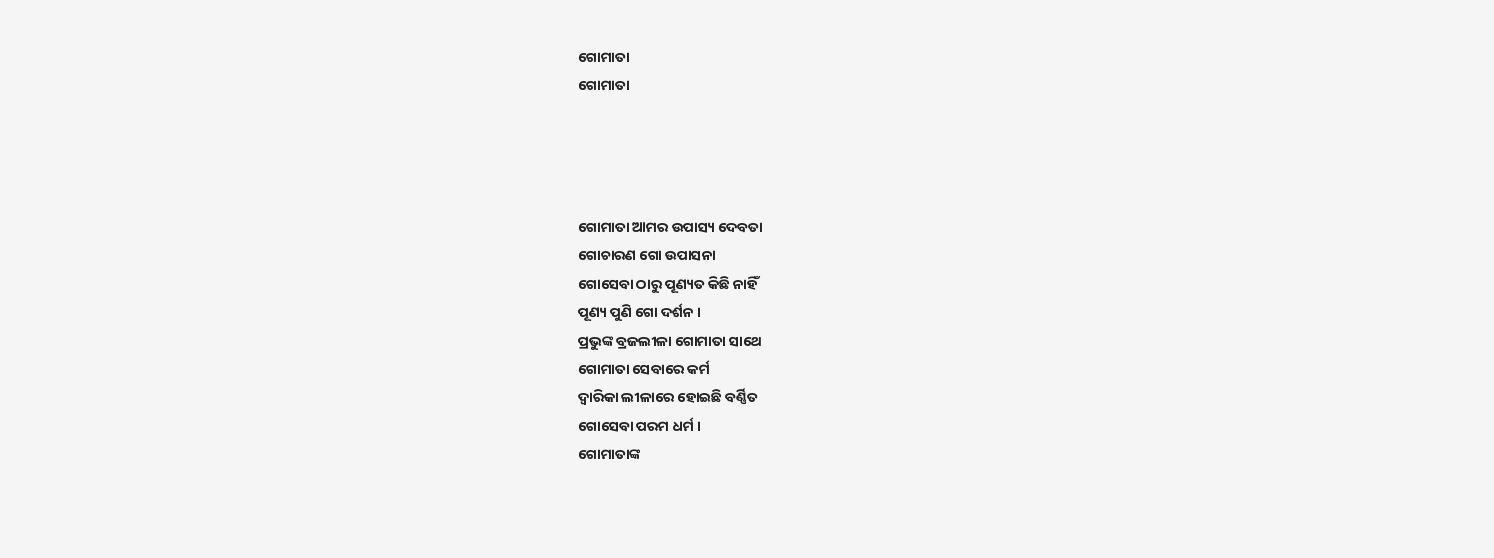ଗୋମାତା
ଗୋମାତା




ଗୋମାତା ଆମର ଉପାସ୍ୟ ଦେବତା
ଗୋଚାରଣ ଗୋ ଉପାସନା
ଗୋସେବା ଠାରୁ ପୂଣ୍ୟତ କିଛି ନାହିଁ
ପୂଣ୍ୟ ପୁଣି ଗୋ ଦର୍ଶନ ।
ପ୍ରଭୁଙ୍କ ବ୍ରଜଲୀଳା ଗୋମାତା ସାଥେ
ଗୋମାତା ସେବାରେ କର୍ମ
ଦ୍ଵାରିକା ଲୀଳାରେ ହୋଇଛି ବର୍ଣ୍ଣିତ
ଗୋସେବା ପରମ ଧର୍ମ ।
ଗୋମାତାଙ୍କ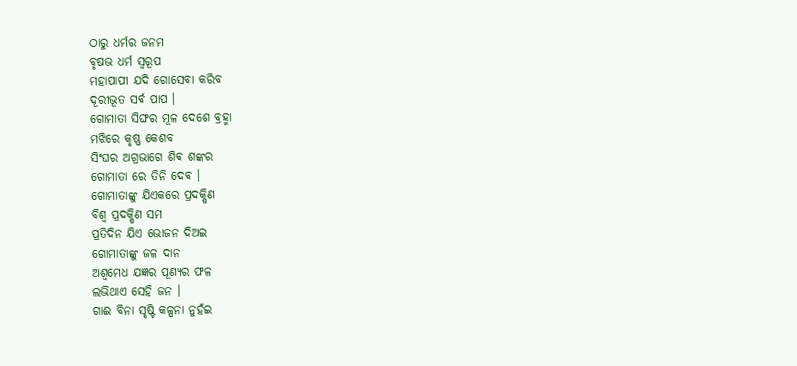ଠାରୁ ଧର୍ମର ଜନମ
ବୃଷଭ ଧର୍ମ ସ୍ୱରୂପ
ମହାପାପୀ ଯଦି ଗୋସେବା କରିବ
ଦୂରୀଭୂତ ସର୍ଵ ପାପ ।
ଗୋମାତା ସିଙ୍ଘର ମୂଳ ଦେଶେ ବ୍ରହ୍ମା
ମଝିରେ କୃଷ୍ଣ କେଶବ
ସିଂଘର ଅଗ୍ରଭାଗେ ଶିଵ ଶଙ୍କର
ଗୋମାତା ରେ ତିନି ଦେଵ ।
ଗୋମାତାଙ୍କୁ ଯିଏକରେ ପ୍ରଦକ୍ଷିଣ
ବିଶ୍ୱ ପ୍ରଦକ୍ଷିଣ ସମ
ପ୍ରତିଦିନ ଯିଏ ଭୋଜନ ଦିଅଇ
ଗୋମାତାଙ୍କୁ ଜଳ ଦାନ
ଅଶ୍ୱମେଧ ଯଜ୍ଞର ପୂଣ୍ୟର ଫଳ
ଲଭିଥାଏ ସେହି ଜନ ।
ଗାଈ ବିନା ସୃଷ୍ଟି କଳ୍ପନା ନୁହଁଇ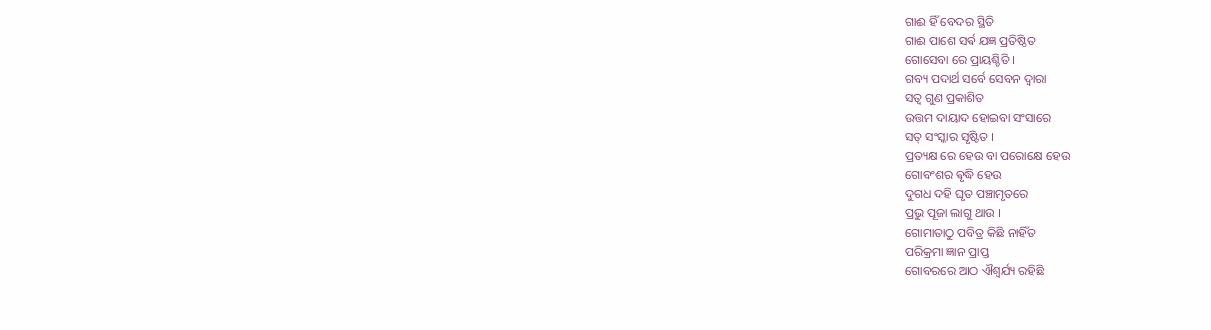ଗାଈ ହିଁ ବେଦର ସ୍ଥିତି
ଗାଈ ପାଶେ ସର୍ଵ ଯଜ୍ଞ ପ୍ରତିଷ୍ଠିତ
ଗୋସେବା ରେ ପ୍ରାୟଶ୍ଚିତି ।
ଗବ୍ୟ ପଦାର୍ଥ ସର୍ବେ ସେବନ ଦ୍ଵାରା
ସତ୍ୱ ଗୁଣ ପ୍ରକାଶିତ
ଉତ୍ତମ ଦାୟାଦ ହୋଇବା ସଂସାରେ
ସତ୍ ସଂସ୍କାର ସୃଷ୍ଟିତ ।
ପ୍ରତ୍ୟକ୍ଷ ରେ ହେଉ ବା ପରୋକ୍ଷେ ହେଉ
ଗୋବଂଶର ଵୃଦ୍ଧି ହେଉ
ଦୁଗଧ ଦହି ଘୃତ ପଞ୍ଚାମୃତରେ
ପ୍ରଭୁ ପୂଜା ଲାଗୁ ଥାଉ ।
ଗୋମାତାଠୁ ପବିତ୍ର କିଛି ନାହିଁତ
ପରିକ୍ରମା ଜ୍ଞାନ ପ୍ରାପ୍ତ
ଗୋବରରେ ଆଠ ଐଶ୍ୱର୍ଯ୍ୟ ରହିଛି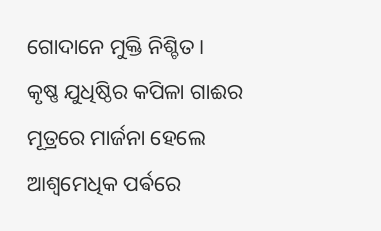ଗୋଦାନେ ମୁକ୍ତି ନିଶ୍ଚିତ ।
କୃଷ୍ଣ ଯୁଧିଷ୍ଠିର କପିଳା ଗାଈର
ମୂତ୍ରରେ ମାର୍ଜନା ହେଲେ
ଆଶ୍ୱମେଧିକ ପର୍ଵରେ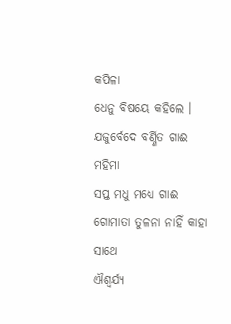କପିଳା
ଧେନୁ ବିଷୟେ କହିଲେ ।
ଯଜୁର୍ବେଦେ ବର୍ଣ୍ଣିତ ଗାଈ ମହିମା
ସପ୍ତ ମଧୁ ମଧ୍ୟେ ଗାଈ
ଗୋମାତା ତୁଳନା ନାହିଁ କାହା ସାଥେ
ଐଶ୍ୱର୍ଯ୍ୟ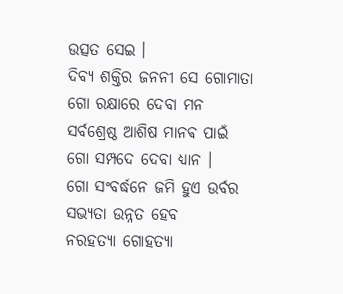ଉତ୍ସତ ସେଇ ।
ଦିବ୍ୟ ଶକ୍ତିର ଜନନୀ ସେ ଗୋମାତା
ଗୋ ରକ୍ଷାରେ ଦେବା ମନ
ସର୍ବଶ୍ରେଷ୍ଠ ଆଶିଷ ମାନଵ ପାଇଁ
ଗୋ ସମ୍ପଦେ ଦେବା ଧ୍ୟାନ ।
ଗୋ ସଂବର୍ଦ୍ଧନେ ଜମି ହୁଏ ଉର୍ବର
ସଭ୍ୟତା ଉନ୍ନତ ହେବ
ନରହତ୍ୟା ଗୋହତ୍ୟା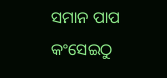ସମାନ ପାପ
କଂସେଇଠୁ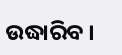ଉଦ୍ଧାରିବ ।